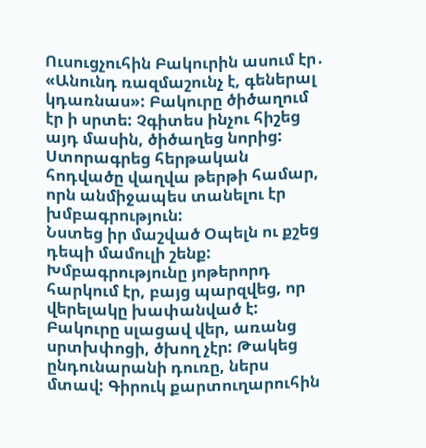Ուսուցչուհին Բակուրին ասում էր․ «Անունդ ռազմաշունչ է, գեներալ կդառնաս»: Բակուրը ծիծաղում էր ի սրտե: Չգիտես ինչու հիշեց այդ մասին, ծիծաղեց նորից: Ստորագրեց հերթական հոդվածը վաղվա թերթի համար, որն անմիջապես տանելու էր խմբագրություն:
Նստեց իր մաշված Օպելն ու քշեց դեպի մամուլի շենք: Խմբագրությունը յոթերորդ հարկում էր, բայց պարզվեց, որ վերելակը խափանված է: Բակուրը սլացավ վեր, առանց սրտխփոցի, ծխող չէր: Թակեց ընդունարանի դուռը, ներս մտավ: Գիրուկ քարտուղարուհին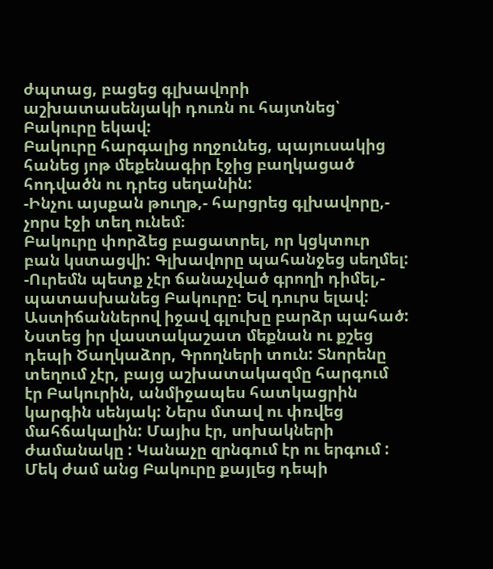ժպտաց, բացեց գլխավորի աշխատասենյակի դուռն ու հայտնեց՝ Բակուրը եկավ:
Բակուրը հարգալից ողջունեց, պայուսակից հանեց յոթ մեքենագիր էջից բաղկացած հոդվածն ու դրեց սեղանին:
-Ինչու այսքան թուղթ,- հարցրեց գլխավորը,- չորս էջի տեղ ունեմ։
Բակուրը փորձեց բացատրել, որ կցկտուր բան կստացվի: Գլխավորը պահանջեց սեղմել:
-Ուրեմն պետք չէր ճանաչված գրողի դիմել,- պատասխանեց Բակուրը: Եվ դուրս ելավ:
Աստիճաններով իջավ գլուխը բարձր պահած: Նստեց իր վաստակաշատ մեքնան ու քշեց դեպի Ծաղկաձոր, Գրողների տուն: Տնորենը տեղում չէր, բայց աշխատակազմը հարգում էր Բակուրին, անմիջապես հատկացրին կարգին սենյակ: Ներս մտավ ու փռվեց մահճակալին: Մայիս էր, սոխակների ժամանակը : Կանաչը զրնգում էր ու երգում :
Մեկ ժամ անց Բակուրը քայլեց դեպի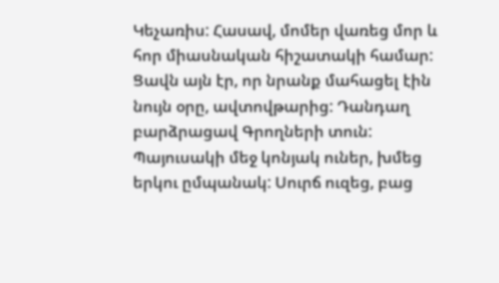Կեչառիս: Հասավ, մոմեր վառեց մոր և հոր միասնական հիշատակի համար: Ցավն այն էր, որ նրանք մահացել էին նույն օրը, ավտովթարից: Դանդաղ բարձրացավ Գրողների տուն: Պայուսակի մեջ կոնյակ ուներ, խմեց երկու ըմպանակ: Սուրճ ուզեց, բաց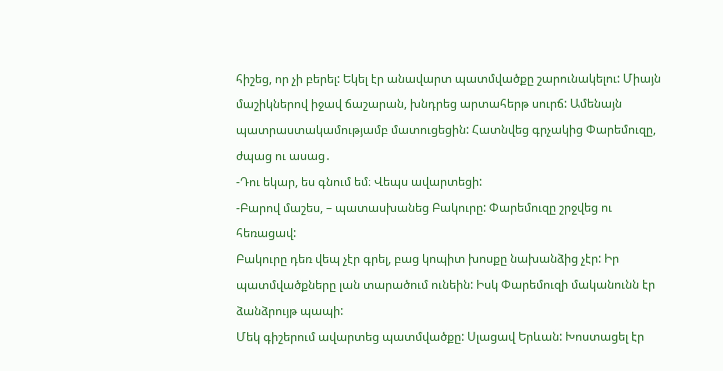հիշեց, որ չի բերել: Եկել էր անավարտ պատմվածքը շարունակելու: Միայն մաշիկներով իջավ ճաշարան, խնդրեց արտահերթ սուրճ: Ամենայն պատրաստակամությամբ մատուցեցին: Հատնվեց գրչակից Փարեմուզը, ժպաց ու ասաց․
-Դու եկար, ես գնում եմ։ Վեպս ավարտեցի:
-Բարով մաշես, – պատասխանեց Բակուրը: Փարեմուզը շրջվեց ու հեռացավ:
Բակուրը դեռ վեպ չէր գրել, բաց կոպիտ խոսքը նախանձից չէր: Իր պատմվածքները լան տարածում ունեին: Իսկ Փարեմուզի մականունն էր ձանձրույթ պապի:
Մեկ գիշերում ավարտեց պատմվածքը: Սլացավ Երևան: Խոստացել էր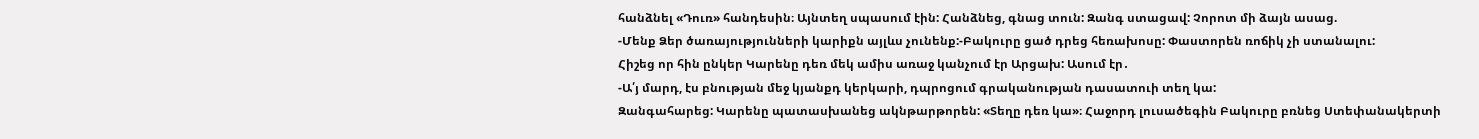հանձնել «Դուռ» հանդեսին։ Այնտեղ սպասում էին: Հանձնեց, գնաց տուն: Զանգ ստացավ: Չորոտ մի ձայն ասաց.
-Մենք Ձեր ծառայությունների կարիքն այլևս չունենք:-Բակուրը ցած դրեց հեռախոսը: Փաստորեն ռոճիկ չի ստանալու:
Հիշեց որ հին ընկեր Կարենը դեռ մեկ ամիս առաջ կանչում էր Արցախ: Ասում էր․
-Ա՛յ մարդ, էս բնության մեջ կյանքդ կերկարի, դպրոցում գրականության դասատուի տեղ կա:
Զանգահարեց: Կարենը պատասխանեց ակնթարթորեն: «Տեղը դեռ կա»։ Հաջորդ լուսածեգին Բակուրը բռնեց Ստեփանակերտի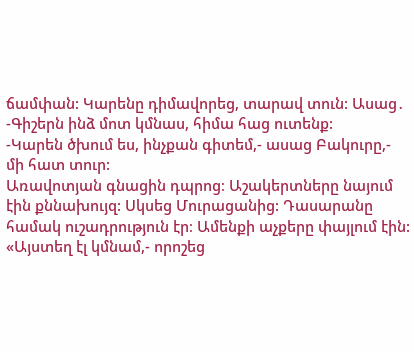ճամփան: Կարենը դիմավորեց, տարավ տուն: Ասաց․
-Գիշերն ինձ մոտ կմնաս, հիմա հաց ուտենք:
-Կարեն ծխում ես, ինչքան գիտեմ,- ասաց Բակուրը,- մի հատ տուր:
Առավոտյան գնացին դպրոց։ Աշակերտները նայում էին քննախույզ: Սկսեց Մուրացանից: Դասարանը համակ ուշադրություն էր։ Ամենքի աչքերը փայլում էին: «Այստեղ էլ կմնամ,- որոշեց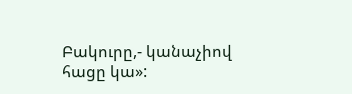Բակուրը,- կանաչիով հացը կա»: